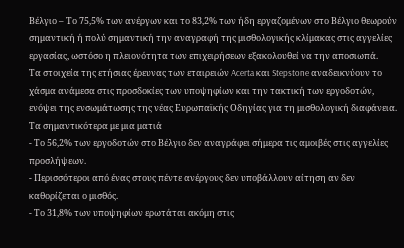Βέλγιο – Το 75,5% των ανέργων και το 83,2% των ήδη εργαζομένων στο Βέλγιο θεωρούν σημαντική ή πολύ σημαντική την αναγραφή της μισθολογικής κλίμακας στις αγγελίες εργασίας, ωστόσο η πλειονότητα των επιχειρήσεων εξακολουθεί να την αποσιωπά.
Τα στοιχεία της ετήσιας έρευνας των εταιρειών Acerta και Stepstone αναδεικνύουν το χάσμα ανάμεσα στις προσδοκίες των υποψηφίων και την τακτική των εργοδοτών, ενόψει της ενσωμάτωσης της νέας Ευρωπαϊκής Οδηγίας για τη μισθολογική διαφάνεια.
Τα σημαντικότερα με μια ματιά
- Το 56,2% των εργοδοτών στο Βέλγιο δεν αναγράφει σήμερα τις αμοιβές στις αγγελίες προσλήψεων.
- Περισσότεροι από ένας στους πέντε ανέργους δεν υποβάλλουν αίτηση αν δεν καθορίζεται ο μισθός.
- Το 31,8% των υποψηφίων ερωτάται ακόμη στις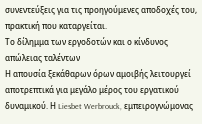συνεντεύξεις για τις προηγούμενες αποδοχές του, πρακτική που καταργείται.
Το δίλημμα των εργοδοτών και ο κίνδυνος απώλειας ταλέντων
Η απουσία ξεκάθαρων όρων αμοιβής λειτουργεί αποτρεπτικά για μεγάλο μέρος του εργατικού δυναμικού. Η Liesbet Werbrouck, εμπειρογνώμονας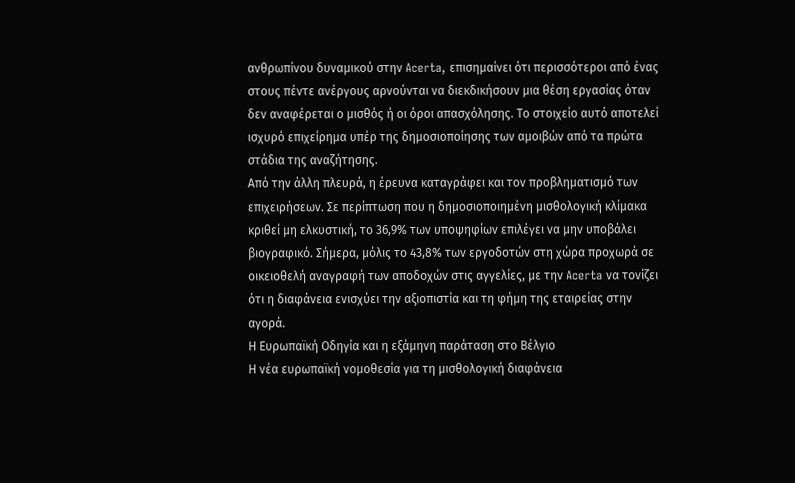ανθρωπίνου δυναμικού στην Acerta, επισημαίνει ότι περισσότεροι από ένας στους πέντε ανέργους αρνούνται να διεκδικήσουν μια θέση εργασίας όταν δεν αναφέρεται ο μισθός ή οι όροι απασχόλησης. Το στοιχείο αυτό αποτελεί ισχυρό επιχείρημα υπέρ της δημοσιοποίησης των αμοιβών από τα πρώτα στάδια της αναζήτησης.
Από την άλλη πλευρά, η έρευνα καταγράφει και τον προβληματισμό των επιχειρήσεων. Σε περίπτωση που η δημοσιοποιημένη μισθολογική κλίμακα κριθεί μη ελκυστική, το 36,9% των υποψηφίων επιλέγει να μην υποβάλει βιογραφικό. Σήμερα, μόλις το 43,8% των εργοδοτών στη χώρα προχωρά σε οικειοθελή αναγραφή των αποδοχών στις αγγελίες, με την Acerta να τονίζει ότι η διαφάνεια ενισχύει την αξιοπιστία και τη φήμη της εταιρείας στην αγορά.
Η Ευρωπαϊκή Οδηγία και η εξάμηνη παράταση στο Βέλγιο
Η νέα ευρωπαϊκή νομοθεσία για τη μισθολογική διαφάνεια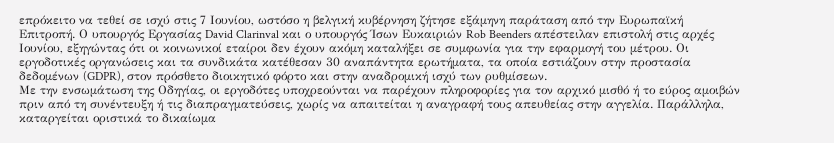επρόκειτο να τεθεί σε ισχύ στις 7 Ιουνίου, ωστόσο η βελγική κυβέρνηση ζήτησε εξάμηνη παράταση από την Ευρωπαϊκή Επιτροπή. Ο υπουργός Εργασίας David Clarinval και ο υπουργός Ίσων Ευκαιριών Rob Beenders απέστειλαν επιστολή στις αρχές Ιουνίου, εξηγώντας ότι οι κοινωνικοί εταίροι δεν έχουν ακόμη καταλήξει σε συμφωνία για την εφαρμογή του μέτρου. Οι εργοδοτικές οργανώσεις και τα συνδικάτα κατέθεσαν 30 αναπάντητα ερωτήματα, τα οποία εστιάζουν στην προστασία δεδομένων (GDPR), στον πρόσθετο διοικητικό φόρτο και στην αναδρομική ισχύ των ρυθμίσεων.
Με την ενσωμάτωση της Οδηγίας, οι εργοδότες υποχρεούνται να παρέχουν πληροφορίες για τον αρχικό μισθό ή το εύρος αμοιβών πριν από τη συνέντευξη ή τις διαπραγματεύσεις, χωρίς να απαιτείται η αναγραφή τους απευθείας στην αγγελία. Παράλληλα, καταργείται οριστικά το δικαίωμα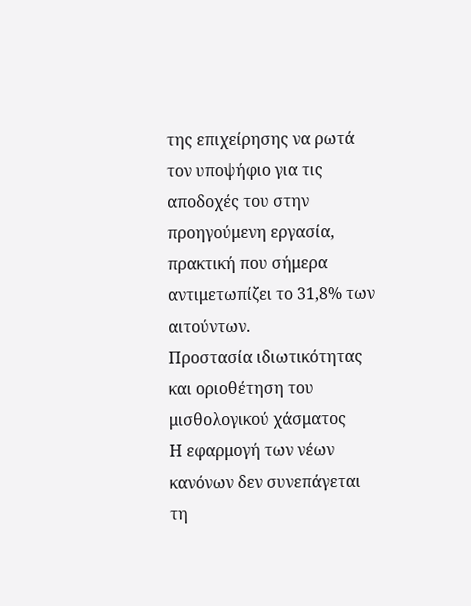της επιχείρησης να ρωτά τον υποψήφιο για τις αποδοχές του στην προηγούμενη εργασία, πρακτική που σήμερα αντιμετωπίζει το 31,8% των αιτούντων.
Προστασία ιδιωτικότητας και οριοθέτηση του μισθολογικού χάσματος
Η εφαρμογή των νέων κανόνων δεν συνεπάγεται τη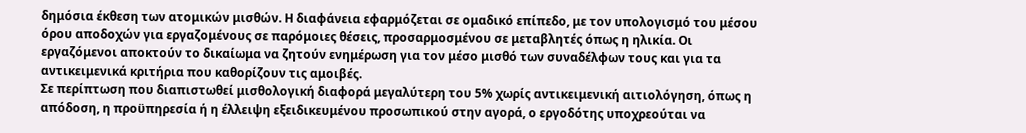δημόσια έκθεση των ατομικών μισθών. Η διαφάνεια εφαρμόζεται σε ομαδικό επίπεδο, με τον υπολογισμό του μέσου όρου αποδοχών για εργαζομένους σε παρόμοιες θέσεις, προσαρμοσμένου σε μεταβλητές όπως η ηλικία. Οι εργαζόμενοι αποκτούν το δικαίωμα να ζητούν ενημέρωση για τον μέσο μισθό των συναδέλφων τους και για τα αντικειμενικά κριτήρια που καθορίζουν τις αμοιβές.
Σε περίπτωση που διαπιστωθεί μισθολογική διαφορά μεγαλύτερη του 5% χωρίς αντικειμενική αιτιολόγηση, όπως η απόδοση, η προϋπηρεσία ή η έλλειψη εξειδικευμένου προσωπικού στην αγορά, ο εργοδότης υποχρεούται να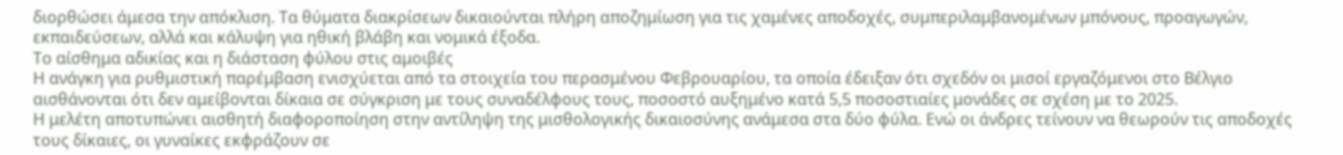διορθώσει άμεσα την απόκλιση. Τα θύματα διακρίσεων δικαιούνται πλήρη αποζημίωση για τις χαμένες αποδοχές, συμπεριλαμβανομένων μπόνους, προαγωγών, εκπαιδεύσεων, αλλά και κάλυψη για ηθική βλάβη και νομικά έξοδα.
Το αίσθημα αδικίας και η διάσταση φύλου στις αμοιβές
Η ανάγκη για ρυθμιστική παρέμβαση ενισχύεται από τα στοιχεία του περασμένου Φεβρουαρίου, τα οποία έδειξαν ότι σχεδόν οι μισοί εργαζόμενοι στο Βέλγιο αισθάνονται ότι δεν αμείβονται δίκαια σε σύγκριση με τους συναδέλφους τους, ποσοστό αυξημένο κατά 5,5 ποσοστιαίες μονάδες σε σχέση με το 2025.
Η μελέτη αποτυπώνει αισθητή διαφοροποίηση στην αντίληψη της μισθολογικής δικαιοσύνης ανάμεσα στα δύο φύλα. Ενώ οι άνδρες τείνουν να θεωρούν τις αποδοχές τους δίκαιες, οι γυναίκες εκφράζουν σε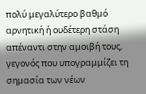πολύ μεγαλύτερο βαθμό αρνητική ή ουδέτερη στάση απέναντι στην αμοιβή τους, γεγονός που υπογραμμίζει τη σημασία των νέων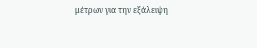μέτρων για την εξάλειψη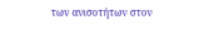των ανισοτήτων στον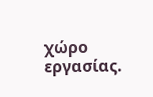χώρο εργασίας.